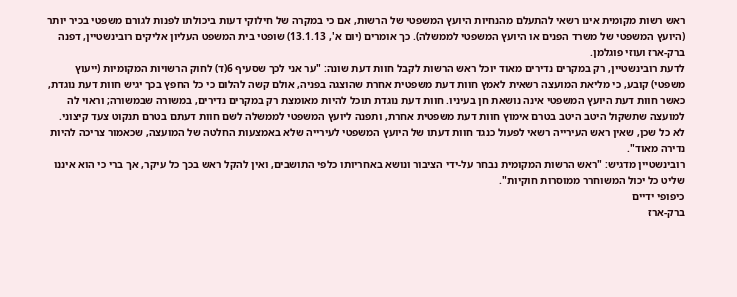ראש רשות מקומית אינו רשאי להתעלם מהנחיות היועץ המשפטי של הרשות, אם כי במקרה של חילוקי דעות ביכולתו לפנות לגורם משפטי בכיר יותר (היועץ המשפטי של משרד הפנים או היועץ המשפטי לממשלה). כך אומרים (יום א', 13.1.13) שופטי בית המשפט העליון אליקים רובינשטיין, דפנה ברק-ארז ועוזי פוגלמן.
לדעת רובינשטיין, רק במקרים נדירים מאוד יוכל ראש הרשות לקבל חוות דעת שונה: "ער אני לכך שסעיף 6(ד) לחוק הרשויות המקומיות (ייעוץ משפטי) קובע, כי מליאת המועצה רשאית לאמץ חוות דעת משפטית אחרת שהוצגה בפניה, אולם קשה להלום כי כל החפץ בכך יגיש חוות דעת נוגדת, כאשר חוות דעת היועץ המשפטי אינה נושאת חן בעיניו. חוות דעת נוגדת תוכל להיות מאומצת רק במקרים נדירים, במשורה שבמשורה; וראוי לה למועצה שתשקול היטב היטב בטרם אימוץ חוות דעת משפטית אחרת, ותפנה ליועץ המשפטי לממשלה לשם חוות דעתם בטרם תנקוט צעד קיצוני. לא כל שכן, שאין ראש העירייה רשאי לפעול כנגד חוות דעתו של היועץ המשפטי לעירייה שלא באמצעות החלטה של המועצה, שכאמור צריכה להיות נדירה מאוד".
רובינשטיין מדגיש: "ראש הרשות המקומית נבחר על-ידי הציבור ונושא באחריותו כלפי התושבים, ואין להקל ראש בכך כל עיקר, אך ברי כי הוא איננו שליט כל יכול המשוחרר ממוסרות חוקיות".
כיפופי ידיים
ברק-ארז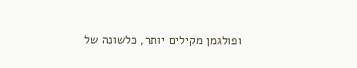ופולגמן מקילים יותר, כלשונה של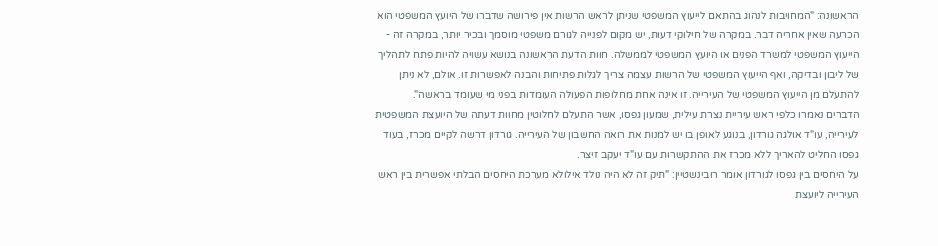הראשונה: "המחויבות לנהוג בהתאם לייעוץ המשפטי שניתן לראש הרשות אין פירושה שדברו של היועץ המשפטי הוא הכרעה שאין אחריה דבר. במקרה של חילוקי דעות, יש מקום לפנייה לגורם משפטי מוסמך ובכיר יותר, במקרה זה - הייעוץ המשפטי למשרד הפנים או היועץ המשפטי לממשלה. חוות הדעת הראשונה בנושא עשויה להיות פתח לתהליך של ליבון ובדיקה, ואף הייעוץ המשפטי של הרשות עצמה צריך לגלות פתיחות והבנה לאפשרות זו. אולם, לא ניתן להתעלם מן הייעוץ המשפטי של העירייה. זו אינה אחת מחלופות הפעולה העומדות בפני מי שעומד בראשה".
הדברים נאמרו כלפי ראש עיריית נצרת עילית, שמעון גפסו, אשר התעלם לחלוטין מחוות דעתה של היועצת המשפטית לעירייה, עו"ד אולגה גורדון, בנוגע לאופן בו יש למנות את רואה החשבון של העירייה. גורדון דרשה לקיים מכרז, בעוד גפסו החליט להאריך ללא מכרז את ההתקשרות עם עו"ד יעקב זיצר.
על היחסים בין גפסו לגורדון אומר רובינשטיין: "תיק זה לא היה נולד אילולא מערכת היחסים הבלתי אפשרית בין ראש העירייה ליועצת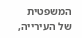המשפטית של העירייה,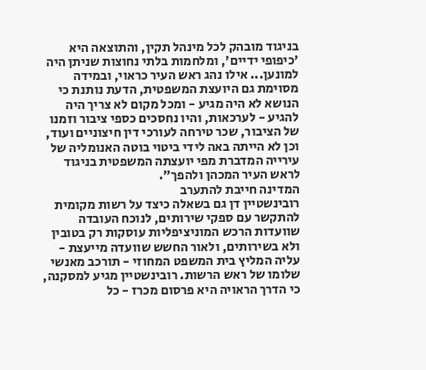בניגוד מובהק לכל מינהל תקין, והתוצאה היא 'כיפופי ידיים', ומלחמות בלתי נחוצות שניתן היה למונען... אילו נהג ראש העיר כראוי, ובמידה מסוימת גם היועצת המשפטית, הדעת נותנת כי הנושא לא היה מגיע - ומכל מקום לא צריך היה להגיע - לערכאות, והיו נחסכים כספי ציבור וזמנו של הציבור, שכר טירחה לעורכי דין חיצוניים ועוד, וכן לא הייתה באה לידי ביטוי בוטה האנומליה של עירייה המדברת מפי יועצתה המשפטית בניגוד לראש העיר המכהן ולהפך".
המדינה חייבת להתערב
רובינשטיין דן גם בשאלה כיצד על רשות מקומית להתקשר עם ספקי שירותים, לנוכח העובדה שוועדות הרכש המוניציפליות עוסקות רק בטובין ולא בשירותים, ולאור החשש שוועדה מייעצת - עליה המליץ בית המשפט המחוזי - תורכב מאנשי שלומו של ראש הרשות. רובינשטיין מגיע למסקנה, כי הדרך הראויה היא פרסום מכרז - כל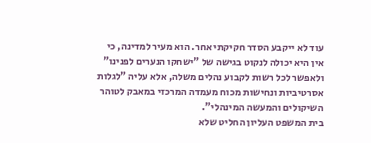עוד לא ייקבע הסדר חקיקתי אחר. הוא מעיר למדינה, כי אין היא יכולה לנקוט בגישה של "ישחקו הנערים לפנינו" ולאפשר לכל רשות לקבוע נהלים משלה, אלא עליה "לגלות אסרטיביות ונחישות מכוח מעמדה המרכזי במאבק לטוהר השיקולים והמעשה המינהלי".
בית המשפט העליון החליט שלא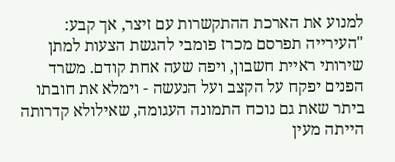למנוע את הארכת ההתקשרות עם זיצר, אך קבע: "העירייה תפרסם מכרז פומבי להגשת הצעות למתן שירותי ראיית חשבון, ויפה שעה אחת קודם. משרד הפנים יפקח על הקצב ועל הנעשה - וימלא את חובתו ביתר שאת גם נוכח התמונה העגומה, שאילולא קדרותה הייתה מעין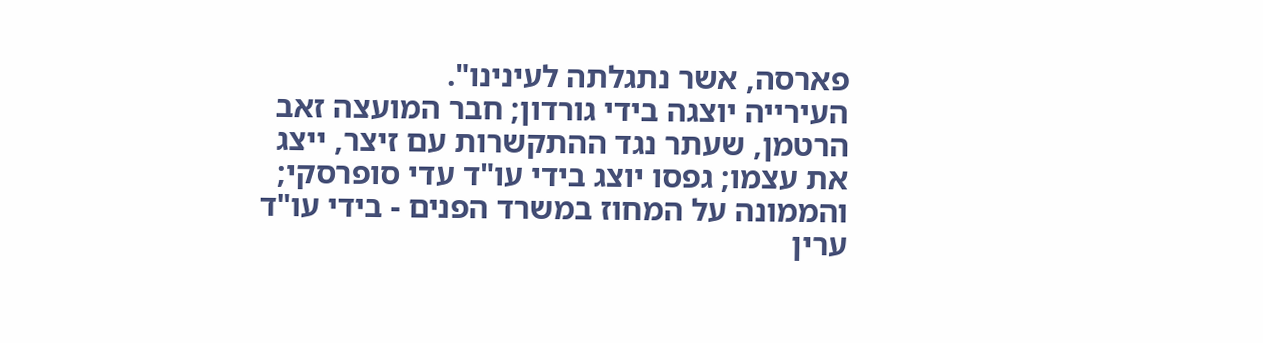פארסה, אשר נתגלתה לעינינו".
העירייה יוצגה בידי גורדון; חבר המועצה זאב הרטמן, שעתר נגד ההתקשרות עם זיצר, ייצג את עצמו; גפסו יוצג בידי עו"ד עדי סופרסקי; והממונה על המחוז במשרד הפנים - בידי עו"ד ערין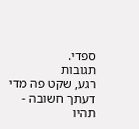ספדי.
תגובות
רגע, שקט פה מדי
דעתך חשובה - תהיו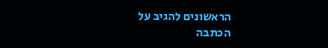הראשונים להגיב על הכתבה